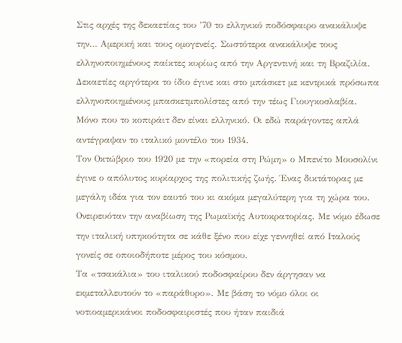Στις αρχές της δεκαετίας του ’70 το ελληνικό ποδόσφαιρο ανακάλυψε την… Αμερική και τους ομογενείς. Σωστότερα ανακάλυψε τους ελληνοποιημένους παίκτες κυρίως από την Αργεντινή και τη Βραζιλία.
Δεκαετίες αργότερα το ίδιο έγινε και στο μπάσκετ με κεντρικά πρόσωπα ελληνοποιημένους μπασκετμπολίστες από την τέως Γιουγκοσλαβία.
Μόνο που το κοπιράιτ δεν είναι ελληνικό. Οι εδώ παράγοντες απλά αντέγραψαν το ιταλικό μοντέλο του 1934.
Τον Οκτώβριο του 1920 με την «πορεία στη Ρώμη» ο Μπενίτο Μουσολίνι έγινε ο απόλυτος κυρίαρχος της πολιτικής ζωής. Ένας δικτάτορας με μεγάλη ιδέα για τον εαυτό του κι ακόμα μεγαλύτερη για τη χώρα του.
Ονειρευόταν την αναβίωση της Ρωμαϊκής Αυτοκρατορίας. Με νόμο έδωσε την ιταλική υπηκοότητα σε κάθε ξένο που είχε γεννηθεί από Ιταλούς γονείς σε οποιοδήποτε μέρος του κόσμου.
Τα «τσακάλια» του ιταλικού ποδοσφαίρου δεν άργησαν να εκμεταλλευτούν το «παράθυρο». Με βάση το νόμο όλοι οι νοτιοαμερικάνοι ποδοσφαιριστές που ήταν παιδιά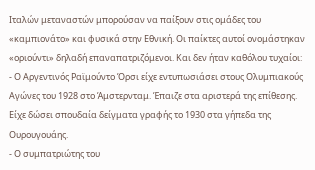Ιταλών μεταναστών μπορούσαν να παίξουν στις ομάδες του «καμπιονάτο» και φυσικά στην Εθνική. Οι παίκτες αυτοί ονομάστηκαν «οριούντι» δηλαδή επαναπατριζόμενοι. Και δεν ήταν καθόλου τυχαίοι:
- Ο Αργεντινός Ραϊμούντο Όρσι είχε εντυπωσιάσει στους Ολυμπιακούς Αγώνες του 1928 στο Άμστερνταμ. Έπαιζε στα αριστερά της επίθεσης. Είχε δώσει σπουδαία δείγματα γραφής το 1930 στα γήπεδα της Ουρουγουάης.
- Ο συμπατριώτης του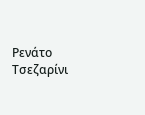Ρενάτο Τσεζαρίνι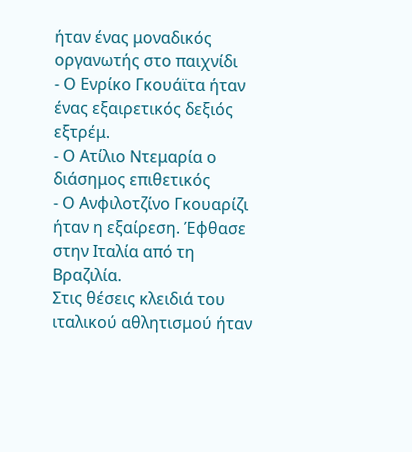ήταν ένας μοναδικός οργανωτής στο παιχνίδι
- Ο Ενρίκο Γκουάϊτα ήταν ένας εξαιρετικός δεξιός εξτρέμ.
- Ο Ατίλιο Ντεμαρία ο διάσημος επιθετικός
- Ο Ανφιλοτζίνο Γκουαρίζι ήταν η εξαίρεση. Έφθασε στην Ιταλία από τη Βραζιλία.
Στις θέσεις κλειδιά του ιταλικού αθλητισμού ήταν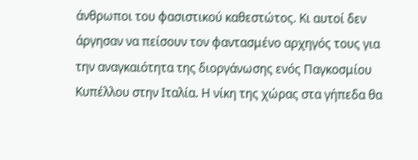άνθρωποι του φασιστικού καθεστώτος. Κι αυτοί δεν άργησαν να πείσουν τον φαντασμένο αρχηγός τους για την αναγκαιότητα της διοργάνωσης ενός Παγκοσμίου Κυπέλλου στην Ιταλία. Η νίκη της χώρας στα γήπεδα θα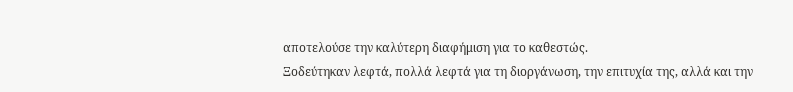αποτελούσε την καλύτερη διαφήμιση για το καθεστώς.
Ξοδεύτηκαν λεφτά, πολλά λεφτά για τη διοργάνωση, την επιτυχία της, αλλά και την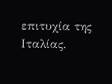επιτυχία της Ιταλίας.